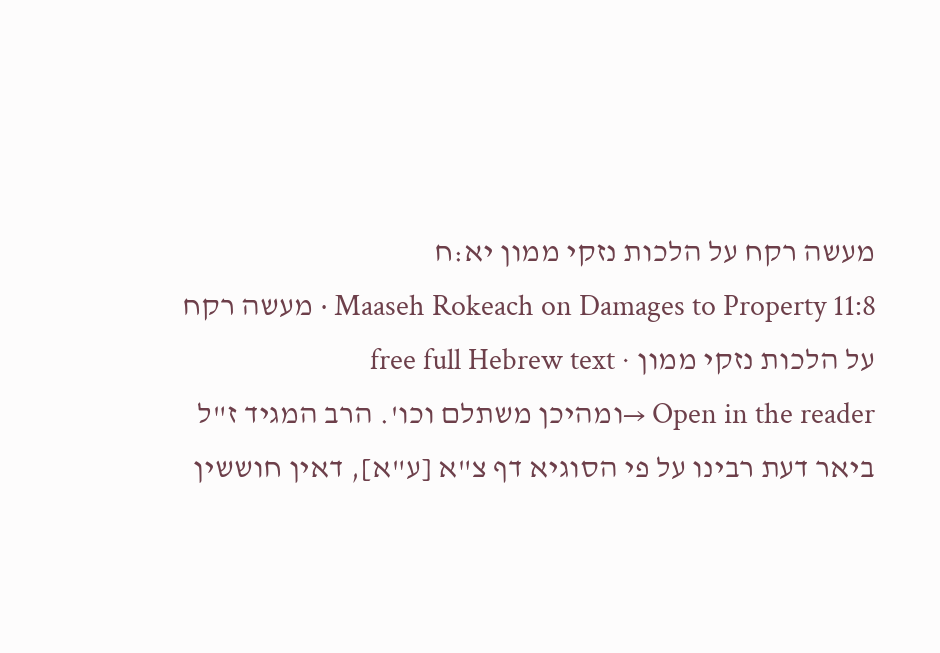מעשה רקח על הלכות נזקי ממון יא:ח
Maaseh Rokeach on Damages to Property 11:8 · מעשה רקח על הלכות נזקי ממון · free full Hebrew text
Open in the reader →ומהיכן משתלם וכו'. הרב המגיד ז"ל ביאר דעת רבינו על פי הסוגיא דף צ"א [ע"א], דאין חוששין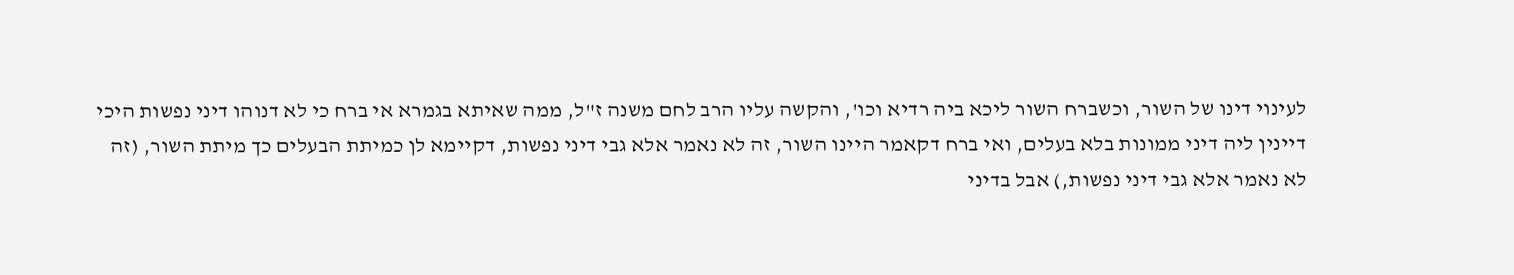לעינוי דינו של השור, וכשברח השור ליכא ביה רדיא וכו', והקשה עליו הרב לחם משנה ז"ל, ממה שאיתא בגמרא אי ברח כי לא דנוהו דיני נפשות היכי דיינין ליה דיני ממונות בלא בעלים, ואי ברח דקאמר היינו השור, זה לא נאמר אלא גבי דיני נפשות, דקיימא לן כמיתת הבעלים כך מיתת השור, (זה לא נאמר אלא גבי דיני נפשות,) אבל בדיני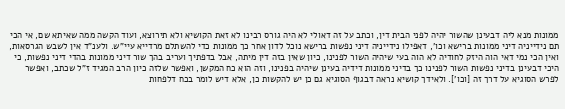ממונות מנא ליה דבעינן שהשור יהיה לפני הבית דין, וכתב על זה דאולי לא היה גורס רבינו לא זאת הקושיא ולא תירוצא, ועוד הקשה ממה שאיתא שם, אי הכי תם נידייניה דיני ממונות ברישא וכו', דאפילו נידייניה דיני נפשות ברישא נוכל לדון אחר כך ממונות כדי להשתלם מרדייא עיי"ש. ולענ"ד אין לשבש הגרסאות, ואין הכי נמי דאי הוה היזק לחודיה לא הוה בעי שיהיה השור לפנינו, כיון שאין בזה דין מיתה, אבל בדפתיך ועריב בהך שור דיני ממונות בהדי דיני נפשות, כי היכי דבעינן בדיני נפשות השור לפנינו כך בדיני ממונות דידיה בעינן שיהיה בפנינו, וזה הוא כח המקשן, ואפשר שלזה כיון הרב המגיד ז"ל שכתב, ואפשר לפרש הסוגיא על דרך זה [וכו']. ולאידך קושיא נראה דבגוף הסוגיא גם כן יש להקשות כן, אלא דיש לומר בכח דלפחות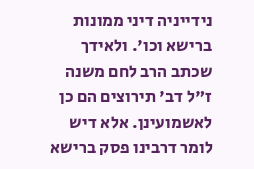נידייניה דיני ממונות ברישא וכו'. ולאידך שכתב הרב לחם משנה ז"ל דב' תירוצים הם כן לאשמועינן. אלא דיש לומר דרבינו פסק ברישא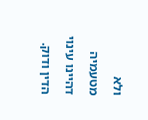ולא מטעמיה דהיינו עינוי הדין ודוק.